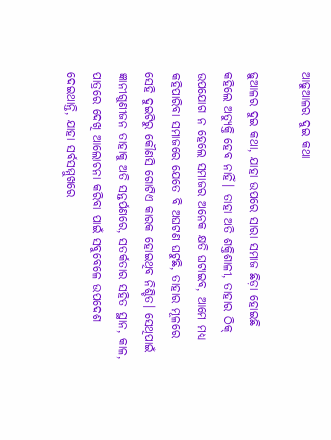ଆଢୁଆଳର ଦୁଇ କଥା

ଢ଼ୁଆଳର ଦୁଇ କଥା, ଯାହା ଉପରେ ସାରା ସମାଜ ଛିଡ଼ା ହୋଇଛି କହିଲେ ଅତ୍ୟୁକ୍ତି ହେବ ନାହିଁ। ତାହା ଅତି ଶକ୍ତିଶାଳୀ, ତାହାର ଠିକ୍‌ ଉପଯୋଗ ନ ହେଲେ ସମାଜର ଅନେକ କ୍ଷତି ଘଟାଇବ, ଆମେ ମଧ୍ୟ କହିପାରିବା ସମାଜରେ ଯେତେ ବି ଅଘଟଣ ଘଟୁଛି, ତାହାର ମୂଳରେ ସେହି ଦୁଇଟିରୁ କୌଣସି ଗୋଟିଏ କାରକ ହୋଇଥିବ ନିଶ୍ଚିତ। ସେଥିପାଇଁ ଜ୍ଞାନୀଗୁଣୀଜନ ତାହାକୁ ଅତି ସନ୍ତର୍ପଣରେ, ସତର୍କତାର ସହିତ ସ୍ଥାନ, କାଳ, ପାତ୍ରରେ ଦେଖି ଆଲୋଚନା କରିବା ପାଇଁ ସବୁବେଳେ ଉପଦେଶ ଦେଇଥାନ୍ତି, ଯାହା ସର୍ବସମ୍ମୁଖରେ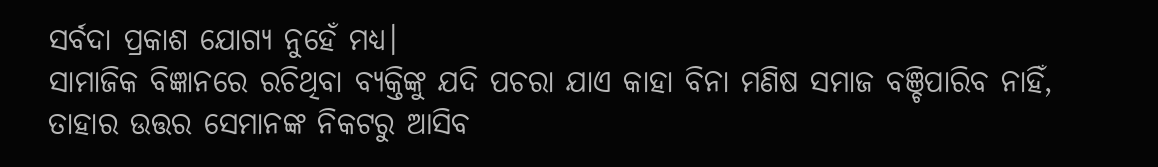ସର୍ବଦା ପ୍ରକାଶ ଯୋଗ୍ୟ ନୁହେଁ ମଧ୍ୟ।
ସାମାଜିକ ବିଜ୍ଞାନରେ ରଚିଥିବା ବ୍ୟକ୍ତିଙ୍କୁ ଯଦି ପଚରା ଯାଏ କାହା ବିନା ମଣିଷ ସମାଜ ବଞ୍ଚିପାରିବ ନାହିଁ, ତାହାର ଉତ୍ତର ସେମାନଙ୍କ ନିକଟରୁ ଆସିବ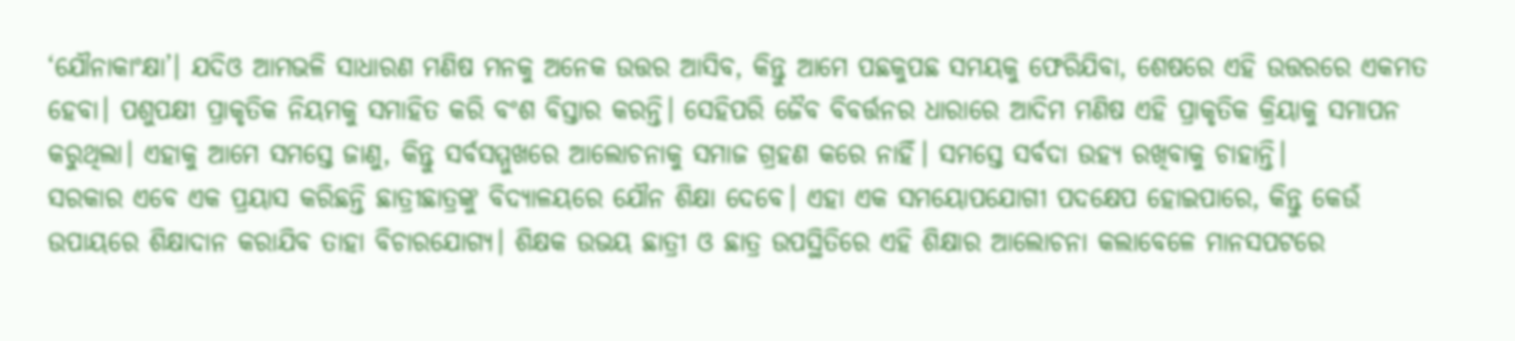‘ଯୌନାକାଂକ୍ଷା’। ଯଦିଓ ଆମଭଳି ସାଧାରଣ ମଣିଷ ମନକୁ ଅନେକ ଉତ୍ତର ଆସିବ, କିନ୍ତୁ ଆମେ ପଛକୁପଛ ସମୟକୁ ଫେରିଯିବା, ଶେଷରେ ଏହି ଉତ୍ତରରେ ଏକମତ ହେବା। ପଶୁପକ୍ଷୀ ପ୍ରାକୃତିକ ନିୟମକୁ ସମାହିତ କରି ବଂଶ ବିସ୍ତାର କରନ୍ତି। ସେହିପରି ଜୈବ ବିବର୍ତ୍ତନର ଧାରାରେ ଆଦିମ ମଣିଷ ଏହି ପ୍ରାକୃତିକ କ୍ରିୟାକୁ ସମାପନ କରୁଥିଲା। ଏହାକୁ ଆମେ ସମସ୍ତେ ଜାଣୁ, କିନ୍ତୁ ସର୍ବସମ୍ମୁଖରେ ଆଲୋଚନାକୁ ସମାଜ ଗ୍ରହଣ କରେ ନାହିଁ। ସମସ୍ତେ ସର୍ବଦା ଉହ୍ୟ ରଖିବାକୁ ଚାହାନ୍ତି।
ସରକାର ଏବେ ଏକ ପ୍ରୟାସ କରିଛନ୍ତି ଛାତ୍ରୀଛାତ୍ରଙ୍କୁ ବିଦ୍ୟାଳୟରେ ଯୌନ ଶିକ୍ଷା ଦେବେ। ଏହା ଏକ ସମୟୋପଯୋଗୀ ପଦକ୍ଷେପ ହୋଇପାରେ, କିନ୍ତୁ କେଉଁ ଉପାୟରେ ଶିକ୍ଷାଦାନ କରାଯିବ ତାହା ବିଚାରଯୋଗ୍ୟ। ଶିକ୍ଷକ ଉଭୟ ଛାତ୍ରୀ ଓ ଛାତ୍ର ଉପସ୍ଥିତିରେ ଏହି ଶିକ୍ଷାର ଆଲୋଚନା କଲାବେଳେ ମାନସପଟରେ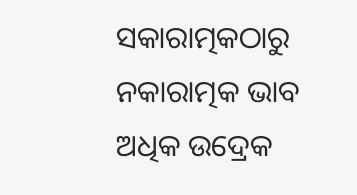ସକାରାତ୍ମକଠାରୁ ନକାରାତ୍ମକ ଭାବ ଅଧିକ ଉଦ୍ରେକ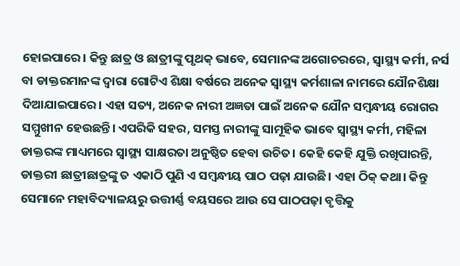ହୋଇପାରେ। କିନ୍ତୁ ଛାତ୍ର ଓ ଛାତ୍ରୀଙ୍କୁ ପୃଥକ୍‌ ଭାବେ, ସେମାନଙ୍କ ଅଗୋଚରରେ, ସ୍ବାସ୍ଥ୍ୟ କର୍ମୀ, ନର୍ସ ବା ଡାକ୍ତରମାନଙ୍କ ଦ୍ୱାରା ଗୋଟିଏ ଶିକ୍ଷା ବର୍ଷରେ ଅନେକ ସ୍ବାସ୍ଥ୍ୟ କର୍ମଶାଳା ନାମରେ ଯୌନଶିକ୍ଷା ଦିଆଯାଇପାରେ। ଏହା ସତ୍ୟ, ଅନେକ ନାରୀ ଅଜ୍ଞତା ପାଇଁ ଅନେକ ଯୌନ ସମ୍ବନ୍ଧୀୟ ରୋଗର ସମ୍ମୁଖୀନ ହେଉଛନ୍ତି। ଏପରିକି ସହର, ସମସ୍ତ ନାରୀଙ୍କୁ ସାମୂହିକ ଭାବେ ସ୍ବାସ୍ଥ୍ୟ କର୍ମୀ, ମହିଳା ଡାକ୍ତରଙ୍କ ମାଧ୍ୟମରେ ସ୍ବାସ୍ଥ୍ୟ ସାକ୍ଷରତା ଅନୁଷ୍ଠିତ ହେବା ଉଚିତ। କେହି କେହି ଯୁକ୍ତି ରଖିପାରନ୍ତି, ଡାକ୍ତରୀ ଛାତ୍ରୀଛାତ୍ରଙ୍କୁ ତ ଏକାଠି ପୁଣି ଏ ସମ୍ବନ୍ଧୀୟ ପାଠ ପଢ଼ା ଯାଉଛି। ଏହା ଠିକ୍‌ କଥା। କିନ୍ତୁ ସେମାନେ ମହାବିଦ୍ୟାଳୟରୁ ଉତ୍ତୀର୍ଣ୍ଣ ବୟସରେ ଆଉ ସେ ପାଠପଢ଼ା ବୃତ୍ତିକୁ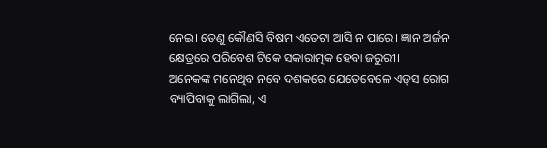ନେଇ। ତେଣୁ କୌଣସି ବିଷମ ଏତେଟା ଆସି ନ ପାରେ। ଜ୍ଞାନ ଅର୍ଜନ କ୍ଷେତ୍ରରେ ପରିବେଶ ଟିକେ ସକାରାତ୍ମକ ହେବା ଜରୁରୀ।
ଅନେକଙ୍କ ମନେଥିବ ନବେ ଦଶକରେ ଯେତେବେଳେ ଏଡ୍‌ସ ରୋଗ ବ୍ୟାପିବାକୁ ଲାଗିଲା, ଏ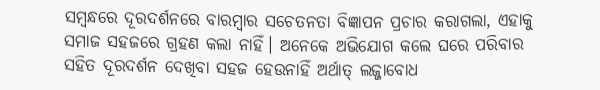ସମ୍ବନ୍ଧରେ ଦୂରଦର୍ଶନରେ ବାରମ୍ବାର ସଚେତନତା ବିଜ୍ଞାପନ ପ୍ରଚାର କରାଗଲା, ଏହାକୁ ସମାଜ ସହଜରେ ଗ୍ରହଣ କଲା ନାହିଁ। ଅନେକେ ଅଭିଯୋଗ କଲେ ଘରେ ପରିବାର ସହିତ ଦୂରଦର୍ଶନ ଦେଖିବା ସହଜ ହେଉନାହିଁ ଅର୍ଥାତ୍‌ ଲଜ୍ଜାବୋଧ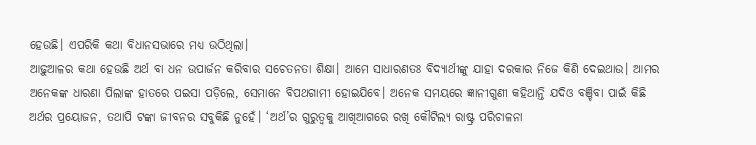ହେଉଛି। ଏପରିକି କଥା ବିଧାନସଭାରେ ମଧ୍ୟ ଉଠିଥିଲା।
ଆଢ଼ୁଆଳର କଥା ହେଉଛି ଅର୍ଥ ବା ଧନ ଉପାର୍ଜନ କରିବାର ସଚେତନତା ଶିକ୍ଷା। ଆମେ ସାଧାରଣତଃ ବିଦ୍ୟାର୍ଥୀଙ୍କୁ ଯାହା ଦରକାର ନିଜେ କିଣି ଦେଇଥାଉ। ଆମର ଅନେକଙ୍କ ଧାରଣା ପିଲାଙ୍କ ହାତରେ ପଇସା ପଡ଼ିଲେ, ସେମାନେ ବିପଥଗାମୀ ହୋଇଯିବେ। ଅନେକ ସମୟରେ ଜ୍ଞାନୀଗୁଣୀ କହିଥାନ୍ତି ଯଦିଓ ବଞ୍ଚିବା ପାଇଁ କିଛି ଅର୍ଥର ପ୍ରୟୋଜନ, ତଥାପି ଟଙ୍କା ଜୀବନର ସବୁକିଛି ନୁହେଁ। ‘ଅର୍ଥ’ର ଗୁରୁତ୍ୱକୁ ଆଖିଆଗରେ ରଖି କୌଟିଲ୍ୟ ରାଷ୍ଟ୍ର ପରିଚାଳନା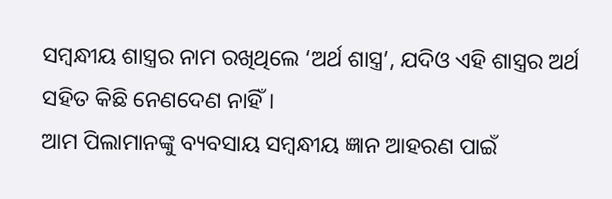ସମ୍ବନ୍ଧୀୟ ଶାସ୍ତ୍ରର ନାମ ରଖିଥିଲେ ‘ଅର୍ଥ ଶାସ୍ତ୍ର’, ଯଦିଓ ଏହି ଶାସ୍ତ୍ରର ଅର୍ଥ ସହିତ କିଛି ନେଣଦେଣ ନାହିଁ।
ଆମ ପିଲାମାନଙ୍କୁ ବ୍ୟବସାୟ ସମ୍ବନ୍ଧୀୟ ଜ୍ଞାନ ଆହରଣ ପାଇଁ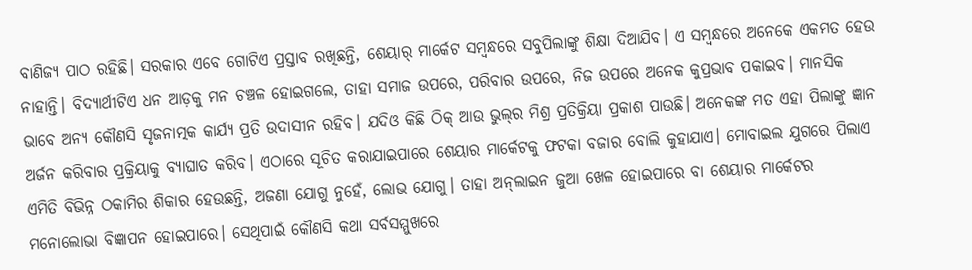ବାଣିଜ୍ୟ ପାଠ ରହିଛି। ସରକାର ଏବେ ଗୋଟିଏ ପ୍ରସ୍ତାବ ରଖିଛନ୍ତି, ଶେୟାର୍‌ ମାର୍କେଟ ସମ୍ବନ୍ଧରେ ସବୁପିଲାଙ୍କୁ ଶିକ୍ଷା ଦିଆଯିବ। ଏ ସମ୍ବନ୍ଧରେ ଅନେକେ ଏକମତ ହେଉ ନାହାନ୍ତି। ବିଦ୍ୟାର୍ଥୀଟିଏ ଧନ ଆଡ଼କୁ ମନ ଚଞ୍ଚଳ ହୋଇଗଲେ, ତାହା ସମାଜ ଉପରେ, ପରିବାର ଉପରେ, ନିଜ ଉପରେ ଅନେକ କୁପ୍ରଭାବ ପକାଇବ। ମାନସିକ ଭାବେ ଅନ୍ୟ କୌଣସି ସୃଜନାତ୍ମକ କାର୍ଯ୍ୟ ପ୍ରତି ଉଦାସୀନ ରହିବ। ଯଦିଓ କିଛି ଠିକ୍‌ ଆଉ ଭୁଲ୍‌ର ମିଶ୍ର ପ୍ରତିକ୍ରିୟା ପ୍ରକାଶ ପାଉଛି। ଅନେକଙ୍କ ମତ ଏହା ପିଲାଙ୍କୁ ଜ୍ଞାନ ଅର୍ଜନ କରିବାର ପ୍ରକ୍ରିୟାକୁ ବ୍ୟାଘାତ କରିବ। ଏଠାରେ ସୂଚିତ କରାଯାଇପାରେ ଶେୟାର ମାର୍କେଟକୁ ଫଟକା ବଜାର ବୋଲି କୁହାଯାଏ। ମୋବାଇଲ ଯୁଗରେ ପିଲାଏ ଏମିତି ବିଭିନ୍ନ ଠକାମିର ଶିକାର ହେଉଛନ୍ତି, ଅଜଣା ଯୋଗୁ ନୁହେଁ, ଲୋଭ ଯୋଗୁ। ତାହା ଅନ୍‌ଲାଇନ ଜୁଆ ଖେଳ ହୋଇପାରେ ବା ଶେୟାର ମାର୍କେଟର ମନୋଲୋଭା ବିଜ୍ଞାପନ ହୋଇପାରେ। ସେଥିପାଇଁ କୌଣସି କଥା ସର୍ବସମ୍ମୁଖରେ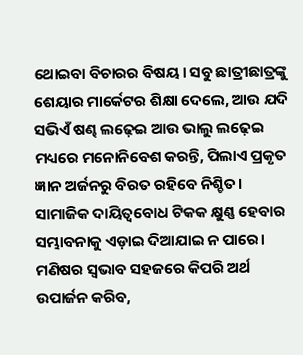ଥୋଇବା ବିଚାରର ବିଷୟ। ସବୁ ଛାତ୍ରୀଛାତ୍ରଙ୍କୁ ଶେୟାର ମାର୍କେଟର ଶିକ୍ଷା ଦେଲେ, ଆଉ ଯଦି ସଭିଏଁ ଷଣ୍ଢ ଲଢ଼େଇ ଆଉ ଭାଲୁ ଲଢ଼େଇ ମଧ୍ୟରେ ମନୋନିବେଶ କରନ୍ତି, ପିଲାଏ ପ୍ରକୃତ ଜ୍ଞାନ ଅର୍ଜନରୁ ବିରତ ରହିବେ ନିଶ୍ଚିତ। ସାମାଜିକ ଦାୟିତ୍ୱବୋଧ ଟିକକ କ୍ଷୁଣ୍ଣ ହେବାର ସମ୍ଭାବନାକୁ ଏଡ଼ାଇ ଦିଆଯାଇ ନ ପାରେ। ମଣିଷର ସ୍ବଭାବ ସହଜରେ କିପରି ଅର୍ଥ ଉପାର୍ଜନ କରିବ,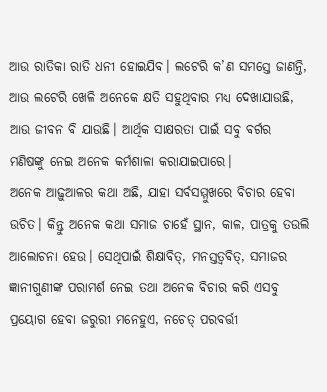ଆଉ ରାତିକା ରାତି ଧନୀ ହୋଇଯିବ। ଲଟେରି କ’ଣ ସମସ୍ତେ ଜାଣନ୍ତି, ଆଉ ଲଟେରି ଖେଳି ଅନେକେ କ୍ଷତି ସହୁଥିବାର ମଧ୍ୟ ଦେଖାଯାଉଛି, ଆଉ ଜୀବନ ବି ଯାଉଛି। ଆର୍ଥିକ ସାକ୍ଷରତା ପାଇଁ ସବୁ ବର୍ଗର ମଣିଷଙ୍କୁ ନେଇ ଅନେକ କର୍ମଶାଳା କରାଯାଇପାରେ।
ଅନେକ ଆଢ଼ୁଆଳର କଥା ଅଛି, ଯାହା ସର୍ବସମ୍ମୁଖରେ ବିଚାର ହେବା ଉଚିତ। କିନ୍ତୁ ଅନେକ କଥା ସମାଜ ଚାହେଁ ସ୍ଥାନ, କାଳ, ପାତ୍ରକୁ ତଉଲି ଆଲୋଚନା ହେଉ। ସେଥିପାଇଁ ଶିକ୍ଷାବିତ୍‌, ମନସ୍ତତ୍ୱବିତ୍‌, ସମାଜର ଜ୍ଞାନୀଗୁଣୀଙ୍କ ପରାମର୍ଶ ନେଇ ତଥା ଅନେକ ବିଚାର କରି ଏସବୁ ପ୍ରୟୋଗ ହେବା ଜରୁରୀ ମନେହୁଏ, ନଚେତ୍‌ ପରବର୍ତ୍ତୀ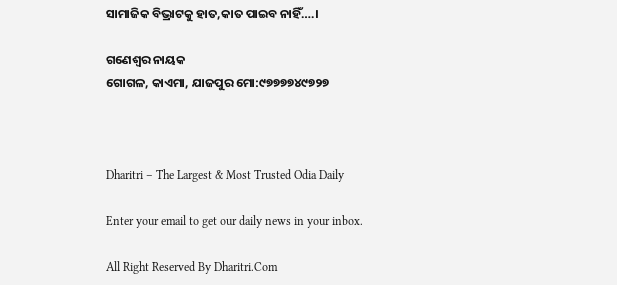ସାମାଜିକ ବିଭ୍ରାଟକୁ ହାତ,କାତ ପାଇବ ନାହିଁ….।

ଗଣେଶ୍ୱର ନାୟକ
ଗୋଗଳ, କାଏମା, ଯାଜପୁର ମୋ:୯୭୭୭୭୪୯୭୨୭



Dharitri – The Largest & Most Trusted Odia Daily

Enter your email to get our daily news in your inbox.

All Right Reserved By Dharitri.Com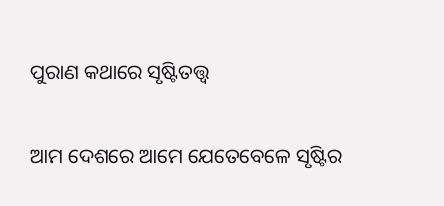ପୁରାଣ କଥାରେ ସୃଷ୍ଟିତତ୍ତ୍ୱ

ଆମ ଦେଶରେ ଆମେ ଯେତେବେଳେ ସୃଷ୍ଟିର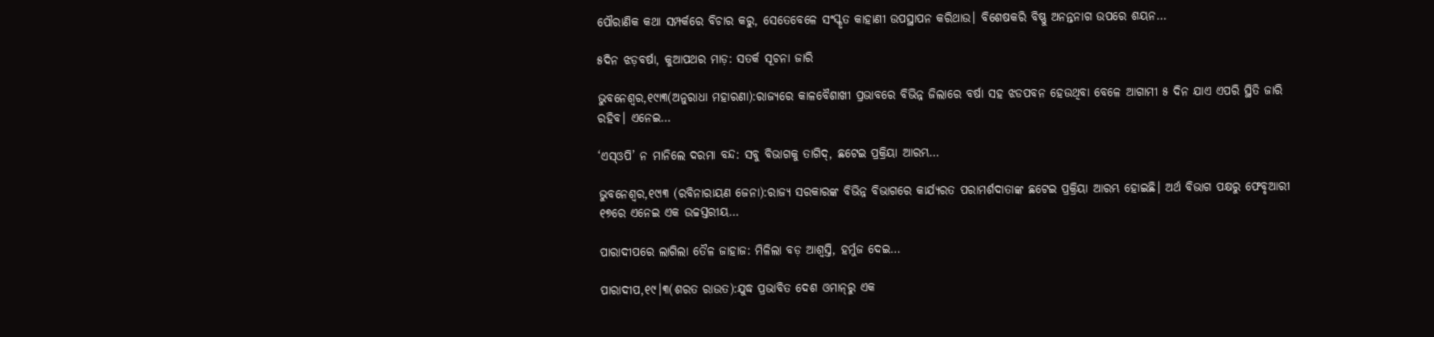ପୌରାଣିକ କଥା ସମ୍ପର୍କରେ ବିଚାର କରୁ, ସେତେବେଳେ ସଂସ୍କୃତ କାହାଣୀ ଉପସ୍ଥାପନ କରିଥାଉ। ବିଶେଷକରି ବିଷ୍ଣୁ ଅନନ୍ତନାଗ ଉପରେ ଶୟନ…

୫ଦିନ ଝଡ଼ବର୍ଷା, କୁଆପଥର ମାଡ଼: ସତର୍କ ସୂଚନା ଜାରି

ଭୁବନେଶ୍ୱର,୧୯ା୩(ଅନୁରାଧା ମହାରଣା):ରାଜ୍ୟରେ କାଳବୈଶାଖୀ ପ୍ରଭାବରେ ବିଭିନ୍ନ ଜିଲାରେ ବର୍ଷା ସହ ଝଡପବନ ହେଉଥିବା ବେଳେ ଆଗାମୀ ୫ ଦିନ ଯାଏ ଏପରି ସ୍ଥିତି ଜାରି ରହିବ। ଏନେଇ…

‘ଏସ୍‌ଓପି’ ନ ମାନିଲେ ଦରମା ବନ୍ଦ: ସବୁ ବିଭାଗକୁ ତାଗିଦ୍‌, ଛଟେଇ ପ୍ରକ୍ରିୟା ଆରମ୍ଭ…

ଭୁବନେଶ୍ୱର,୧୯ା୩ (ରବିନାରାୟଣ ଜେନା):ରାଜ୍ୟ ସରକାରଙ୍କ ବିଭିନ୍ନ ବିଭାଗରେ କାର୍ଯ୍ୟରତ ପରାମର୍ଶଦାତାଙ୍କ ଛଟେଇ ପ୍ରକ୍ରିୟା ଆରମ୍ଭ ହୋଇଛି। ଅର୍ଥ ବିଭାଗ ପକ୍ଷରୁ ଫେବୃଆରୀ ୧୭ରେ ଏନେଇ ଏକ ଉଚ୍ଚସ୍ତରୀୟ…

ପାରାଦୀପରେ ଲାଗିଲା ତୈଳ ଜାହାଜ: ମିଳିଲା ବଡ଼ ଆଶ୍ୱସ୍ତି, ହର୍ମୁଜ ଦେଇ…

ପାରାଦୀପ,୧୯।୩(ଶରତ ରାଉତ):ଯୁଦ୍ଧ ପ୍ରଭାବିତ ଦେଶ ଓମାନ୍‌ରୁ ଏକ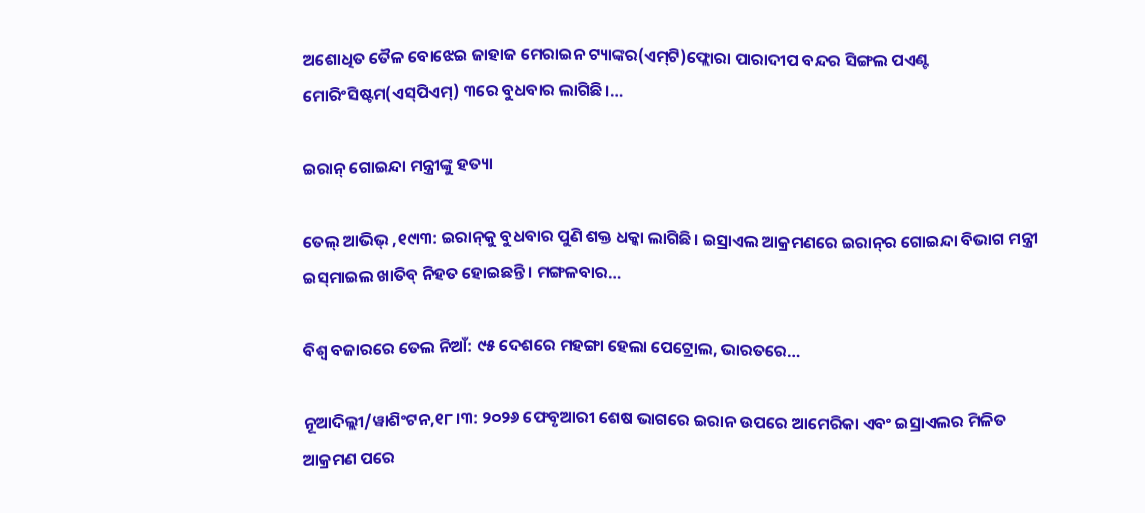ଅଶୋଧିତ ତୈଳ ବୋଝେଇ ଜାହାଜ ମେରାଇନ ଟ୍ୟାଙ୍କର(ଏମ୍‌ଟି)ଫ୍ଲୋରା ପାରାଦୀପ ବନ୍ଦର ସିଙ୍ଗଲ ପଏଣ୍ଟ ମୋରିଂସିଷ୍ଟମ(ଏସ୍‌ପିଏମ୍‌) ୩ରେ ବୁଧବାର ଲାଗିଛି।…

ଇରାନ୍‌ ଗୋଇନ୍ଦା ମନ୍ତ୍ରୀଙ୍କୁ ହତ୍ୟା

ତେଲ୍‌ ଆଭିଭ୍‌ ,୧୯ା୩: ଇରାନ୍‌କୁ ବୁଧବାର ପୁଣି ଶକ୍ତ ଧକ୍କା ଲାଗିଛି। ଇସ୍ରାଏଲ ଆକ୍ରମଣରେ ଇରାନ୍‌ର ଗୋଇନ୍ଦା ବିଭାଗ ମନ୍ତ୍ରୀ ଇସ୍‌ମାଇଲ ଖାତିବ୍‌ ନିହତ ହୋଇଛନ୍ତି। ମଙ୍ଗଳବାର…

ବିଶ୍ୱ ବଜାରରେ ତେଲ ନିଆଁ: ୯୫ ଦେଶରେ ମହଙ୍ଗା ହେଲା ପେଟ୍ରୋଲ, ଭାରତରେ…

ନୂଆଦିଲ୍ଲୀ/ୱାଶିଂଟନ,୧୮।୩: ୨୦୨୬ ଫେବୃଆରୀ ଶେଷ ଭାଗରେ ଇରାନ ଉପରେ ଆମେରିକା ଏବଂ ଇସ୍ରାଏଲର ମିଳିତ ଆକ୍ରମଣ ପରେ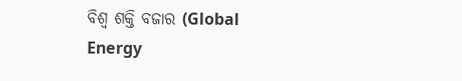ବିଶ୍ୱ ଶକ୍ତି ବଜାର (Global Energy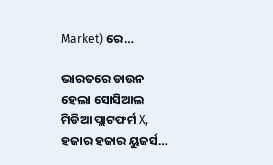Market) ରେ…

ଭାରତରେ ଡାଉନ ହେଲା ସୋସିଆଲ ମିଡିଆ ପ୍ଲାଟଫର୍ମ X, ହଜାର ହଜାର ୟୁଜର୍ସ…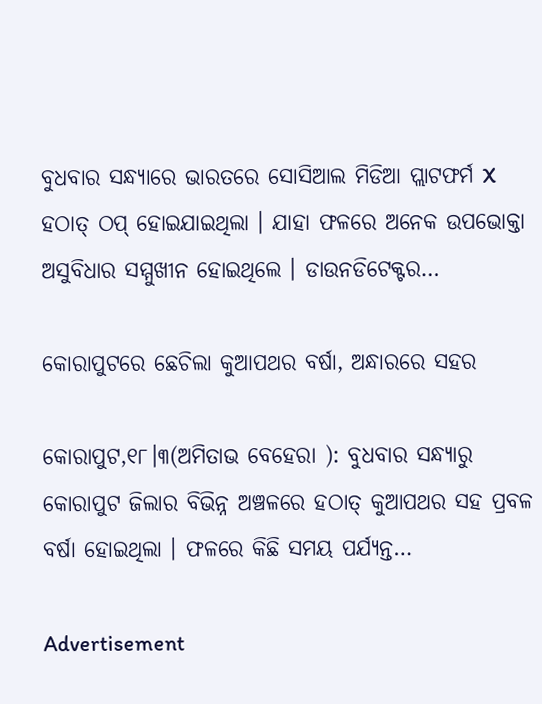ବୁଧବାର ସନ୍ଧ୍ୟାରେ ଭାରତରେ ସୋସିଆଲ ମିଡିଆ ପ୍ଲାଟଫର୍ମ X ହଠାତ୍ ଠପ୍ ହୋଇଯାଇଥିଲା । ଯାହା ଫଳରେ ଅନେକ ଉପଭୋକ୍ତା ଅସୁବିଧାର ସମ୍ମୁଖୀନ ହୋଇଥିଲେ । ଡାଉନଡିଟେକ୍ଟର…

କୋରାପୁଟରେ ଛେଚିଲା କୁଆପଥର ବର୍ଷା, ଅନ୍ଧାରରେ ସହର

କୋରାପୁଟ,୧୮।୩(ଅମିତାଭ ବେହେରା ): ବୁଧବାର ସନ୍ଧ୍ୟାରୁ କୋରାପୁଟ ଜିଲାର ବିଭିନ୍ନ ଅଞ୍ଚଳରେ ହଠାତ୍ କୁଆପଥର ସହ ପ୍ରବଳ ବର୍ଷା ହୋଇଥିଲା । ଫଳରେ କିଛି ସମୟ ପର୍ଯ୍ୟନ୍ତ…

Advertisement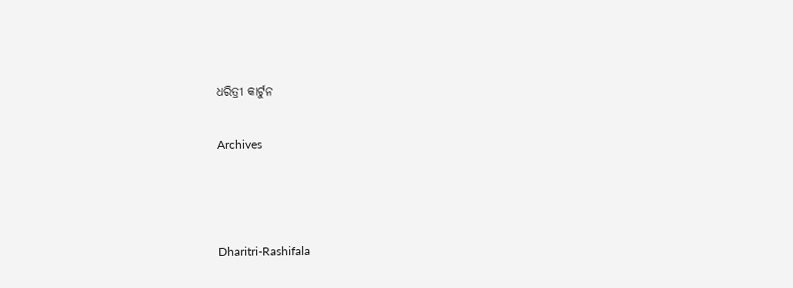ଧରିତ୍ରୀ କାର୍ଟୁନ

Archives



Dharitri-Rashifala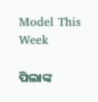Model This Week

ପିଲାଙ୍କ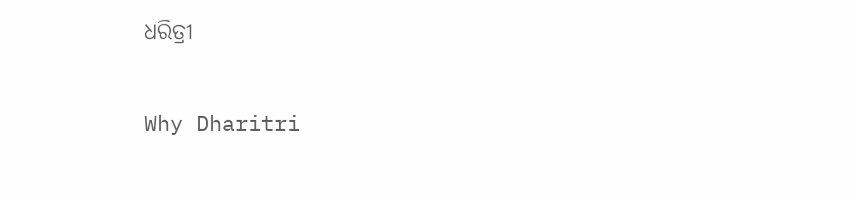ଧରିତ୍ରୀ

Why Dharitri